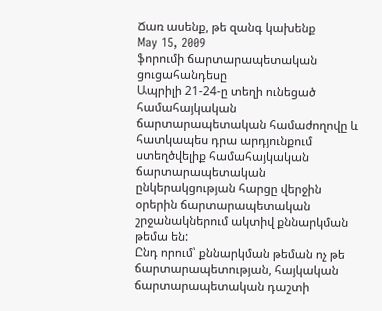Ճառ ասենք, թե զանգ կախենք
May 15, 2009
ֆորումի ճարտարապետական ցուցահանդեսը
Ապրիլի 21-24-ը տեղի ունեցած համահայկական ճարտարապետական համաժողովը և հատկապես դրա արդյունքում ստեղծվելիք համահայկական ճարտարապետական ընկերակցության հարցը վերջին օրերին ճարտարապետական շրջանակներում ակտիվ քննարկման թեմա են:
Ընդ որում՝ քննարկման թեման ոչ թե ճարտարապետության, հայկական ճարտարապետական դաշտի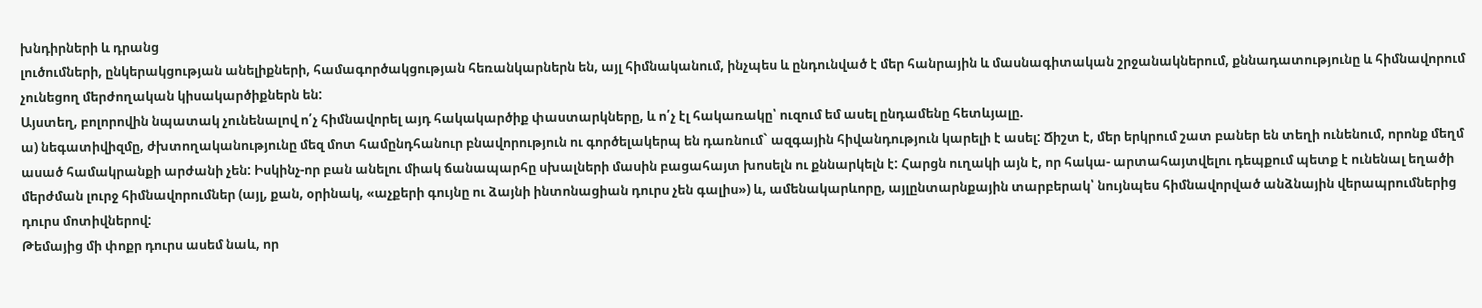խնդիրների և դրանց
լուծումների, ընկերակցության անելիքների, համագործակցության հեռանկարներն են, այլ հիմնականում, ինչպես և ընդունված է մեր հանրային և մասնագիտական շրջանակներում, քննադատությունը և հիմնավորում չունեցող մերժողական կիսակարծիքներն են:
Այստեղ, բոլորովին նպատակ չունենալով ո՛չ հիմնավորել այդ հակակարծիք փաստարկները, և ո՛չ էլ հակառակը՝ ուզում եմ ասել ընդամենը հետևյալը.
ա) նեգատիվիզմը, ժխտողականությունը մեզ մոտ համընդհանուր բնավորություն ու գործելակերպ են դառնում` ազգային հիվանդություն կարելի է ասել: Ճիշտ է, մեր երկրում շատ բաներ են տեղի ունենում, որոնք մեղմ ասած համակրանքի արժանի չեն: Իսկինչ-որ բան անելու միակ ճանապարհը սխալների մասին բացահայտ խոսելն ու քննարկելն է: Հարցն ուղակի այն է, որ հակա- արտահայտվելու դեպքում պետք է ունենալ եղածի մերժման լուրջ հիմնավորումներ (այլ, քան, օրինակ, «աչքերի գույնը ու ձայնի ինտոնացիան դուրս չեն գալիս») և, ամենակարևորը, այլընտարնքային տարբերակ՝ նույնպես հիմնավորված անձնային վերապրումներից դուրս մոտիվներով:
Թեմայից մի փոքր դուրս ասեմ նաև, որ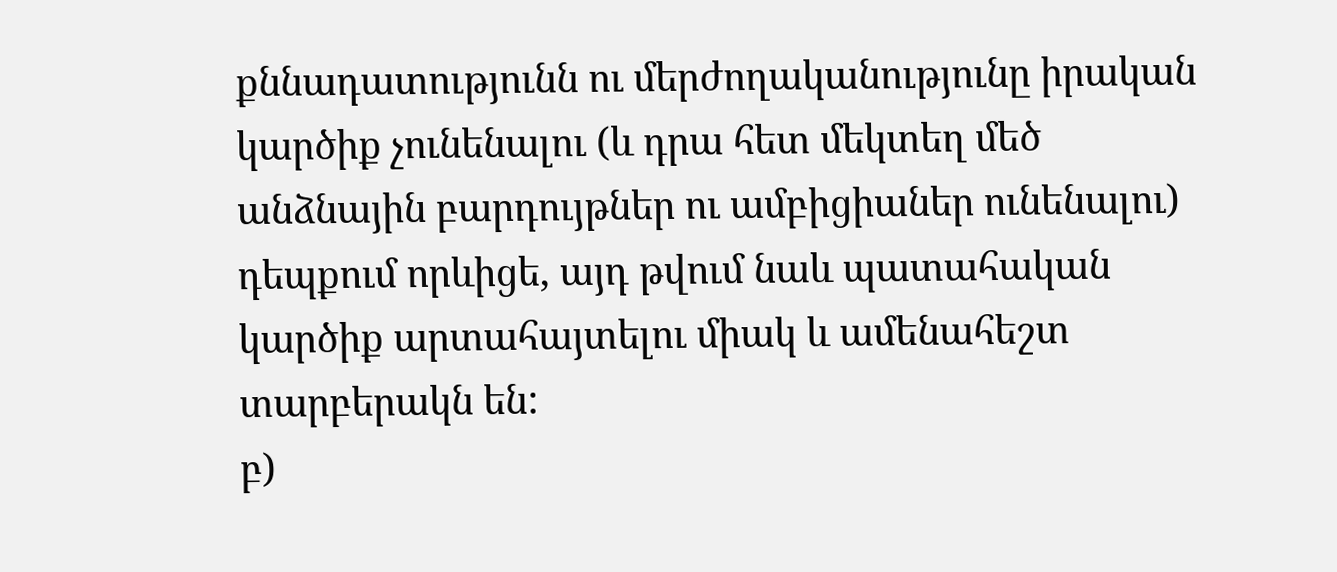քննադատությունն ու մերժողականությունը իրական կարծիք չունենալու (և դրա հետ մեկտեղ մեծ անձնային բարդույթներ ու ամբիցիաներ ունենալու) դեպքում որևիցե, այդ թվում նաև պատահական կարծիք արտահայտելու միակ և ամենահեշտ տարբերակն են:
բ)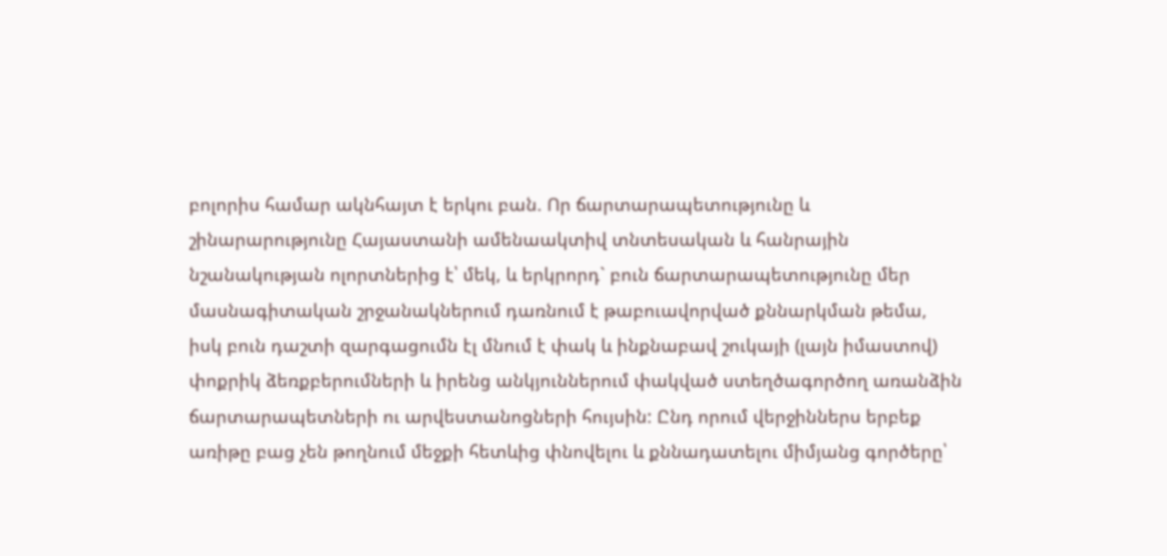բոլորիս համար ակնհայտ է երկու բան. Որ ճարտարապետությունը և շինարարությունը Հայաստանի ամենաակտիվ տնտեսական և հանրային նշանակության ոլորտներից է՝ մեկ, և երկրորդ` բուն ճարտարապետությունը մեր մասնագիտական շրջանակներում դառնում է թաբուավորված քննարկման թեմա, իսկ բուն դաշտի զարգացումն էլ մնում է փակ և ինքնաբավ շուկայի (լայն իմաստով) փոքրիկ ձեռքբերումների և իրենց անկյուններում փակված ստեղծագործող առանձին ճարտարապետների ու արվեստանոցների հույսին: Ընդ որում վերջիններս երբեք առիթը բաց չեն թողնում մեջքի հետևից փնովելու և քննադատելու միմյանց գործերը՝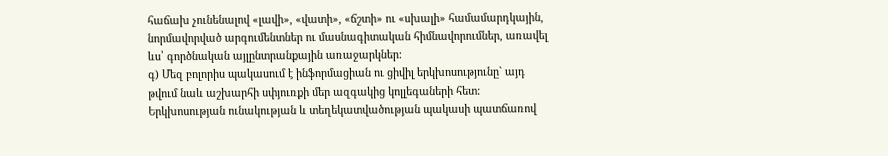հաճախ չունենալով «լավի», «վատի», «ճշտի» ու «սխալի» համամարդկային, նորմավորված արգումենտներ ու մասնագիտական հիմնավորումներ, առավել ևս՝ գործնական այլընտրանքային առաջարկներ:
գ) Մեզ բոլորիս պակասում է ինֆորմացիան ու ցիվիլ երկխոսությունը` այդ թվում նաև աշխարհի սփյուռքի մեր ազգակից կոլլեգաների հետ: Երկխոսության ունակության և տեղեկատվածության պակասի պատճառով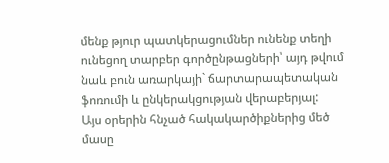մենք թյուր պատկերացումներ ունենք տեղի ունեցող տարբեր գործընթացների՝ այդ թվում նաև բուն առարկայի` ճարտարապետական ֆոռումի և ընկերակցության վերաբերյալ:
Այս օրերին հնչած հակակարծիքներից մեծ մասը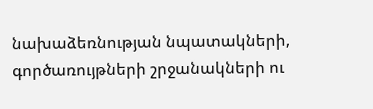նախաձեռնության նպատակների, գործառույթների շրջանակների ու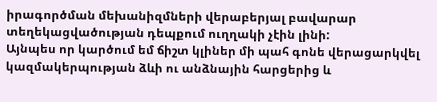իրագործման մեխանիզմների վերաբերյալ բավարար տեղեկացվածության դեպքում ուղղակի չէին լինի:
Այնպես որ կարծում եմ ճիշտ կլիներ մի պահ գոնե վերացարկվել կազմակերպության ձևի ու անձնային հարցերից և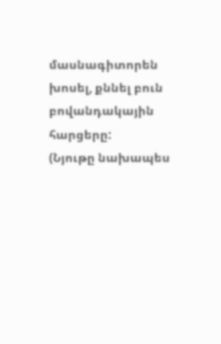մասնագիտորեն խոսել, քննել բուն բովանդակային հարցերը:
(Նյութը նախապես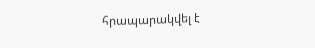հրապարակվել է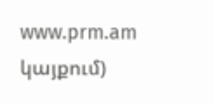www.prm.am կայքում)